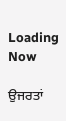Loading Now

ਉਜਰਤਾਂ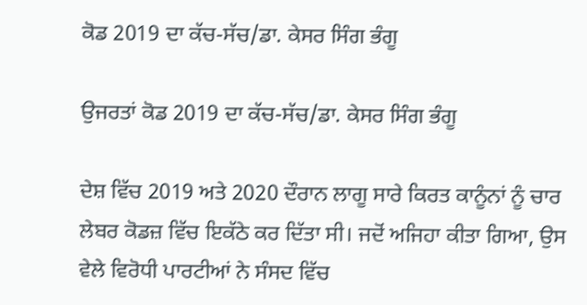ਕੋਡ 2019 ਦਾ ਕੱਚ-ਸੱਚ/ਡਾ. ਕੇਸਰ ਸਿੰਗ ਭੰਗੂ

ਉਜਰਤਾਂ ਕੋਡ 2019 ਦਾ ਕੱਚ-ਸੱਚ/ਡਾ. ਕੇਸਰ ਸਿੰਗ ਭੰਗੂ

ਦੇਸ਼ ਵਿੱਚ 2019 ਅਤੇ 2020 ਦੌਰਾਨ ਲਾਗੂ ਸਾਰੇ ਕਿਰਤ ਕਾਨੂੰਨਾਂ ਨੂੰ ਚਾਰ ਲੇਬਰ ਕੋਡਜ਼ ਵਿੱਚ ਇਕੱਠੇ ਕਰ ਦਿੱਤਾ ਸੀ। ਜਦੋਂ ਅਜਿਹਾ ਕੀਤਾ ਗਿਆ, ਉਸ ਵੇਲੇ ਵਿਰੋਧੀ ਪਾਰਟੀਆਂ ਨੇ ਸੰਸਦ ਵਿੱਚ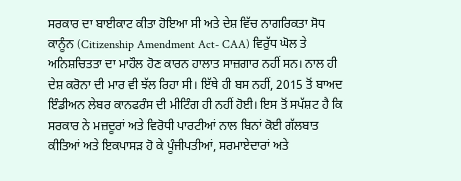ਸਰਕਾਰ ਦਾ ਬਾਈਕਾਟ ਕੀਤਾ ਹੋਇਆ ਸੀ ਅਤੇ ਦੇਸ਼ ਵਿੱਚ ਨਾਗਰਿਕਤਾ ਸੋਧ ਕਾਨੂੰਨ (Citizenship Amendment Act- CAA) ਵਿਰੁੱਧ ਘੋਲ ਤੇ ਅਨਿਸ਼ਚਿਤਤਾ ਦਾ ਮਾਹੌਲ ਹੋਣ ਕਾਰਨ ਹਾਲਾਤ ਸਾਜ਼ਗਾਰ ਨਹੀਂ ਸਨ। ਨਾਲ ਹੀ ਦੇਸ਼ ਕਰੋਨਾ ਦੀ ਮਾਰ ਵੀ ਝੱਲ ਰਿਹਾ ਸੀ। ਇੱਥੇ ਹੀ ਬਸ ਨਹੀਂ, 2015 ਤੋਂ ਬਾਅਦ ਇੰਡੀਅਨ ਲੇਬਰ ਕਾਨਫਰੰਸ ਦੀ ਮੀਟਿੰਗ ਹੀ ਨਹੀਂ ਹੋਈ। ਇਸ ਤੋਂ ਸਪੱਸ਼ਟ ਹੈ ਕਿ ਸਰਕਾਰ ਨੇ ਮਜ਼ਦੂਰਾਂ ਅਤੇ ਵਿਰੋਧੀ ਪਾਰਟੀਆਂ ਨਾਲ ਬਿਨਾਂ ਕੋਈ ਗੱਲਬਾਤ ਕੀਤਿਆਂ ਅਤੇ ਇਕਪਾਸੜ ਹੋ ਕੇ ਪੂੰਜੀਪਤੀਆਂ, ਸਰਮਾਏਦਾਰਾਂ ਅਤੇ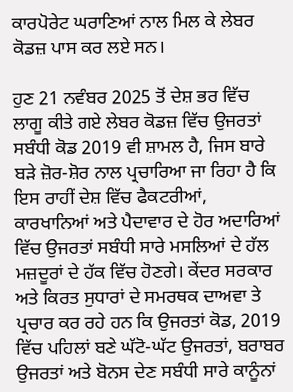ਕਾਰਪੋਰੇਟ ਘਰਾਣਿਆਂ ਨਾਲ ਮਿਲ ਕੇ ਲੇਬਰ ਕੋਡਜ਼ ਪਾਸ ਕਰ ਲਏ ਸਨ।

ਹੁਣ 21 ਨਵੰਬਰ 2025 ਤੋਂ ਦੇਸ਼ ਭਰ ਵਿੱਚ ਲਾਗੂ ਕੀਤੇ ਗਏ ਲੇਬਰ ਕੋਡਜ਼ ਵਿੱਚ ਉਜਰਤਾਂ ਸਬੰਧੀ ਕੋਡ 2019 ਵੀ ਸ਼ਾਮਲ ਹੈ, ਜਿਸ ਬਾਰੇ ਬੜੇ ਜ਼ੋਰ-ਸ਼ੋਰ ਨਾਲ ਪ੍ਰਚਾਰਿਆ ਜਾ ਰਿਹਾ ਹੈ ਕਿ ਇਸ ਰਾਹੀਂ ਦੇਸ਼ ਵਿੱਚ ਫੈਕਟਰੀਆਂ, ਕਾਰਖਾਨਿਆਂ ਅਤੇ ਪੈਦਾਵਾਰ ਦੇ ਹੋਰ ਅਦਾਰਿਆਂ ਵਿੱਚ ਉਜਰਤਾਂ ਸਬੰਧੀ ਸਾਰੇ ਮਸਲਿਆਂ ਦੇ ਹੱਲ ਮਜ਼ਦੂਰਾਂ ਦੇ ਹੱਕ ਵਿੱਚ ਹੋਣਗੇ। ਕੇਂਦਰ ਸਰਕਾਰ ਅਤੇ ਕਿਰਤ ਸੁਧਾਰਾਂ ਦੇ ਸਮਰਥਕ ਦਾਅਵਾ ਤੇ ਪ੍ਰਚਾਰ ਕਰ ਰਹੇ ਹਨ ਕਿ ਉਜਰਤਾਂ ਕੋਡ, 2019 ਵਿੱਚ ਪਹਿਲਾਂ ਬਣੇ ਘੱਟੋ-ਘੱਟ ਉਜਰਤਾਂ, ਬਰਾਬਰ ਉਜਰਤਾਂ ਅਤੇ ਬੋਨਸ ਦੇਣ ਸਬੰਧੀ ਸਾਰੇ ਕਾਨੂੰਨਾਂ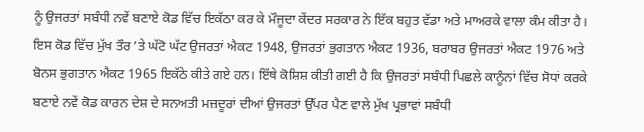ਨੂੰ ਉਜਰਤਾਂ ਸਬੰਧੀ ਨਵੇਂ ਬਣਾਏ ਕੋਡ ਵਿੱਚ ਇਕੱਠਾ ਕਰ ਕੇ ਮੌਜੂਦਾ ਕੇਂਦਰ ਸਰਕਾਰ ਨੇ ਇੱਕ ਬਹੁਤ ਵੱਡਾ ਅਤੇ ਮਾਅਰਕੇ ਵਾਲਾ ਕੰਮ ਕੀਤਾ ਹੈ। ਇਸ ਕੋਡ ਵਿੱਚ ਮੁੱਖ ਤੌਰ ’ਤੇ ਘੱਟੋ ਘੱਟ ਉਜਰਤਾਂ ਐਕਟ 1948, ਉਜਰਤਾਂ ਭੁਗਤਾਨ ਐਕਟ 1936, ਬਰਾਬਰ ਉਜਰਤਾਂ ਐਕਟ 1976 ਅਤੇ ਬੋਨਸ ਭੁਗਤਾਨ ਐਕਟ 1965 ਇਕੱਠੇ ਕੀਤੇ ਗਏ ਹਨ। ਇੱਥੇ ਕੋਸ਼ਿਸ਼ ਕੀਤੀ ਗਈ ਹੈ ਕਿ ਉਜਰਤਾਂ ਸਬੰਧੀ ਪਿਛਲੇ ਕਾਨੂੰਨਾਂ ਵਿੱਚ ਸੋਧਾਂ ਕਰਕੇ ਬਣਾਏ ਨਵੇਂ ਕੋਡ ਕਾਰਨ ਦੇਸ਼ ਦੇ ਸਨਅਤੀ ਮਜ਼ਦੂਰਾਂ ਦੀਆਂ ਉਜਰਤਾਂ ਉੱਪਰ ਪੈਣ ਵਾਲੇ ਮੁੱਖ ਪ੍ਰਭਾਵਾਂ ਸਬੰਧੀ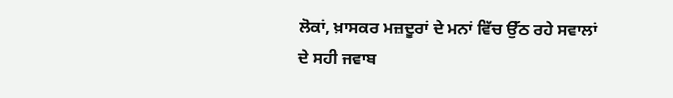ਲੋਕਾਂ, ਖ਼ਾਸਕਰ ਮਜ਼ਦੂਰਾਂ ਦੇ ਮਨਾਂ ਵਿੱਚ ਉੱਠ ਰਹੇ ਸਵਾਲਾਂ ਦੇ ਸਹੀ ਜਵਾਬ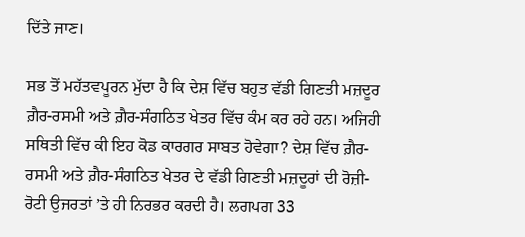ਦਿੱਤੇ ਜਾਣ।

ਸਭ ਤੋਂ ਮਹੱਤਵਪੂਰਨ ਮੁੱਦਾ ਹੈ ਕਿ ਦੇਸ਼ ਵਿੱਚ ਬਹੁਤ ਵੱਡੀ ਗਿਣਤੀ ਮਜ਼ਦੂਰ ਗ਼ੈਰ-ਰਸਮੀ ਅਤੇ ਗ਼ੈਰ-ਸੰਗਠਿਤ ਖੇਤਰ ਵਿੱਚ ਕੰਮ ਕਰ ਰਹੇ ਹਨ। ਅਜਿਹੀ ਸਥਿਤੀ ਵਿੱਚ ਕੀ ਇਹ ਕੋਡ ਕਾਰਗਰ ਸਾਬਤ ਹੋਵੇਗਾ? ਦੇਸ਼ ਵਿੱਚ ਗ਼ੈਰ-ਰਸਮੀ ਅਤੇ ਗ਼ੈਰ-ਸੰਗਠਿਤ ਖੇਤਰ ਦੇ ਵੱਡੀ ਗਿਣਤੀ ਮਜ਼ਦੂਰਾਂ ਦੀ ਰੋਜ਼ੀ-ਰੋਟੀ ਉਜਰਤਾਂ ’ਤੇ ਹੀ ਨਿਰਭਰ ਕਰਦੀ ਹੈ। ਲਗਪਗ 33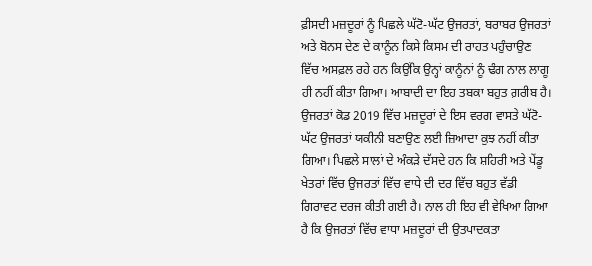ਫ਼ੀਸਦੀ ਮਜ਼ਦੂਰਾਂ ਨੂੰ ਪਿਛਲੇ ਘੱਟੋ-ਘੱਟ ਉਜਰਤਾਂ, ਬਰਾਬਰ ਉਜਰਤਾਂ ਅਤੇ ਬੋਨਸ ਦੇਣ ਦੇ ਕਾਨੂੰਨ ਕਿਸੇ ਕਿਸਮ ਦੀ ਰਾਹਤ ਪਹੁੰਚਾਉਣ ਵਿੱਚ ਅਸਫ਼ਲ ਰਹੇ ਹਨ ਕਿਉਂਕਿ ਉਨ੍ਹਾਂ ਕਾਨੂੰਨਾਂ ਨੂੰ ਢੰਗ ਨਾਲ ਲਾਗੂ ਹੀ ਨਹੀਂ ਕੀਤਾ ਗਿਆ। ਆਬਾਦੀ ਦਾ ਇਹ ਤਬਕਾ ਬਹੁਤ ਗ਼ਰੀਬ ਹੈ। ਉਜਰਤਾਂ ਕੋਡ 2019 ਵਿੱਚ ਮਜ਼ਦੂਰਾਂ ਦੇ ਇਸ ਵਰਗ ਵਾਸਤੇ ਘੱਟੋ-ਘੱਟ ਉਜਰਤਾਂ ਯਕੀਨੀ ਬਣਾਉਣ ਲਈ ਜ਼ਿਆਦਾ ਕੁਝ ਨਹੀਂ ਕੀਤਾ ਗਿਆ। ਪਿਛਲੇ ਸਾਲਾਂ ਦੇ ਅੰਕੜੇ ਦੱਸਦੇ ਹਨ ਕਿ ਸ਼ਹਿਰੀ ਅਤੇ ਪੇਂਡੂ ਖੇਤਰਾਂ ਵਿੱਚ ਉਜਰਤਾਂ ਵਿੱਚ ਵਾਧੇ ਦੀ ਦਰ ਵਿੱਚ ਬਹੁਤ ਵੱਡੀ ਗਿਰਾਵਟ ਦਰਜ ਕੀਤੀ ਗਈ ਹੈ। ਨਾਲ ਹੀ ਇਹ ਵੀ ਵੇਖਿਆ ਗਿਆ ਹੈ ਕਿ ਉਜਰਤਾਂ ਵਿੱਚ ਵਾਧਾ ਮਜ਼ਦੂਰਾਂ ਦੀ ਉਤਪਾਦਕਤਾ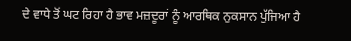ਦੇ ਵਾਧੇ ਤੋਂ ਘਟ ਰਿਹਾ ਹੈ ਭਾਵ ਮਜ਼ਦੂਰਾਂ ਨੂੰ ਆਰਥਿਕ ਨੁਕਸਾਨ ਪੁੱਜਿਆ ਹੈ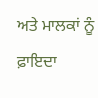ਅਤੇ ਮਾਲਕਾਂ ਨੂੰ ਫ਼ਾਇਦਾ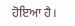ਹੋਇਆ ਹੈ।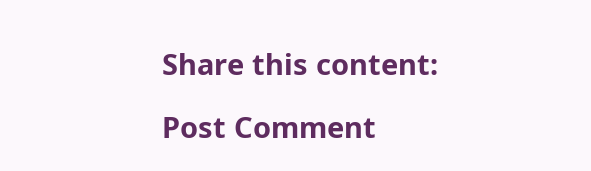Share this content:

Post Comment